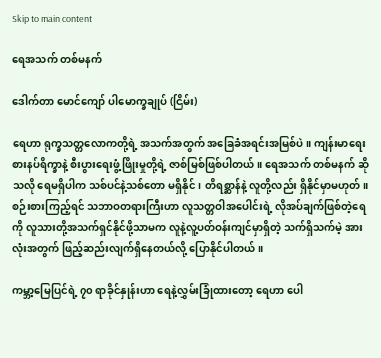Skip to main content

ရေအသက် တစ်မနက်

ဒေါက်တာ မောင်ကျော် ပါမောက္ခချုပ် (ငြိမ်း)

ရေဟာ ရုက္ခသတ္တလောကတို့ရဲ့ အသက်အတွက် အခြေခံအရင်းအမြစ်ပဲ။ ကျန်းမာရေးစားနပ်ရိက္ခာနဲ့ စီးပွားရေးဖွံ့ဖြိုးမှုတို့ရဲ့ ဇာစ်မြစ်ဖြစ်ပါတယ်။ ရေအသက် တစ်မနက် ဆိုသလို ရေမရှိပါက သစ်ပင်နဲ့သစ်တော မရှိနိုင်၊ တိရစ္ဆာန်နဲ့ လူတို့လည်း ရှိနိုင်မှာမဟုတ်။ စဉ်းစားကြည့်ရင် သဘာဝတရားကြီးဟာ လူသတ္တဝါအပေါင်းရဲ့ လိုအပ်ချက်ဖြစ်တဲ့ရေကို လူသားတို့အသက်ရှင်နိုင်ဖို့သာမက လူနဲ့လူ့ပတ်ဝန်းကျင်မှာရှိတဲ့ သက်ရှိသက်မဲ့ အားလုံးအတွက် ဖြည့်ဆည်းလျက်ရှိနေတယ်လို့ ပြောနိုင်ပါတယ်။

ကမ္ဘာ့မြေပြင်ရဲ့ ၇၀ ရာခိုင်နှုန်းဟာ ရေနဲ့လွှမ်းခြုံထားတော့ ရေဟာ ပေါ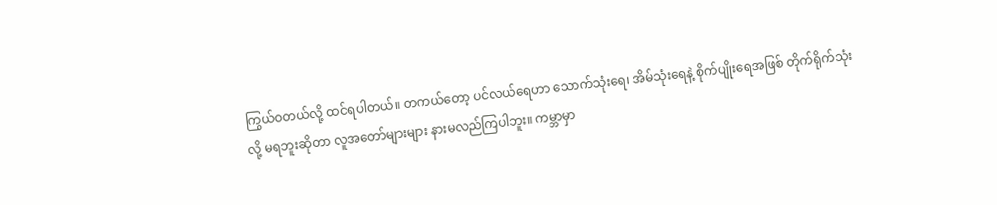ကြွယ်ဝတယ်လို့ ထင်ရပါတယ်။ တကယ်တော့ ပင်လယ်ရေဟာ သောက်သုံးရေ၊ အိမ်သုံးရေနဲ့ စိုက်ပျိုးရေအဖြစ် တိုက်ရိုက်သုံးလို့ မရဘူးဆိုတာ လူအတော်များများ နားမလည်ကြပါဘူး။ ကမ္ဘာမှာ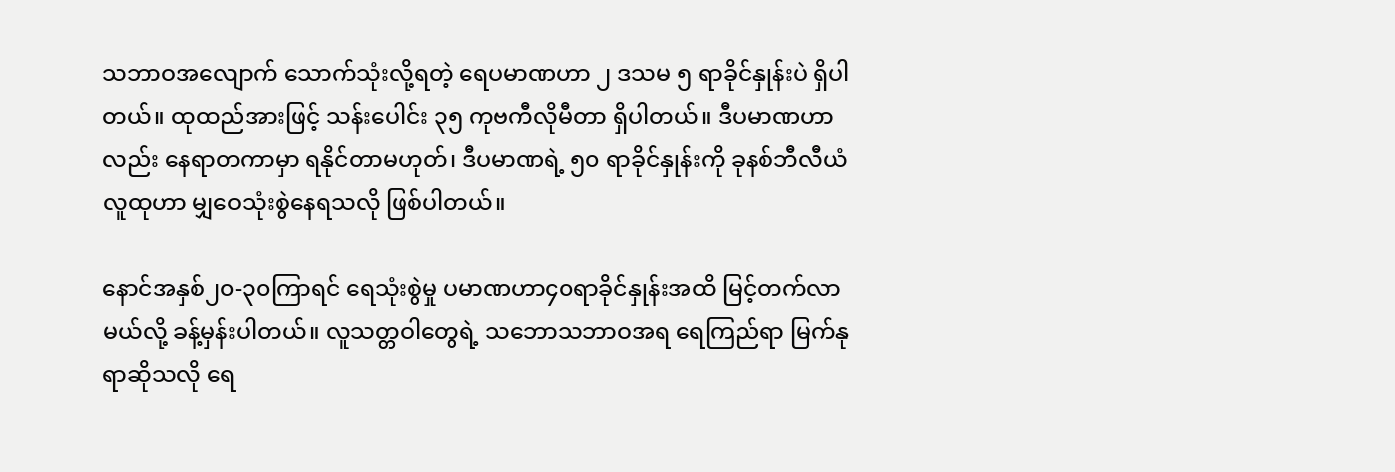သဘာဝအလျောက် သောက်သုံးလို့ရတဲ့ ရေပမာဏဟာ ၂ ဒသမ ၅ ရာခိုင်နှုန်းပဲ ရှိပါတယ်။ ထုထည်အားဖြင့် သန်းပေါင်း ၃၅ ကုဗကီလိုမီတာ ရှိပါတယ်။ ဒီပမာဏဟာလည်း နေရာတကာမှာ ရနိုင်တာမဟုတ်၊ ဒီပမာဏရဲ့ ၅၀ ရာခိုင်နှုန်းကို ခုနစ်ဘီလီယံလူထုဟာ မျှဝေသုံးစွဲနေရသလို ဖြစ်ပါတယ်။

နောင်အနှစ်၂၀-၃၀ကြာရင် ရေသုံးစွဲမှု ပမာဏဟာ၄၀ရာခိုင်နှုန်းအထိ မြင့်တက်လာမယ်လို့ ခန့်မှန်းပါတယ်။ လူသတ္တဝါတွေရဲ့ သဘောသဘာဝအရ ရေကြည်ရာ မြက်နုရာဆိုသလို ရေ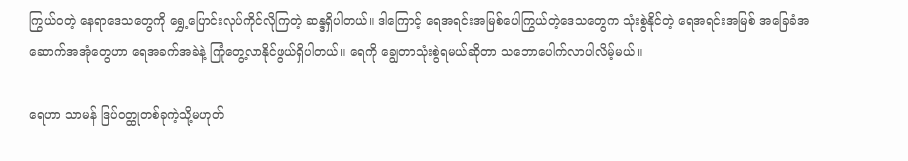ကြွယ်ဝတဲ့ နေရာဒေသတွေကို ရွှေ့ပြောင်းလုပ်ကိုင်လိုကြတဲ့ ဆန္ဒရှိပါတယ်။ ဒါကြောင့် ရေအရင်းအမြစ်ပေါကြွယ်တဲ့ဒေသတွေက သုံးစွဲနိုင်တဲ့ ရေအရင်းအမြစ် အခြေခံအဆောက်အအုံတွေဟာ ရေအခက်အခဲနဲ့ ကြုံတွေ့လာနိုင်ဖွယ်ရှိပါတယ်။ ရေကို ချွေတာသုံးစွဲရမယ်ဆိုတာ သဘောပေါက်လာပါလိမ့်မယ်။

ရေဟာ သာမန် ဒြပ်ဝတ္ထုတစ်ခုကဲ့သို့မဟုတ်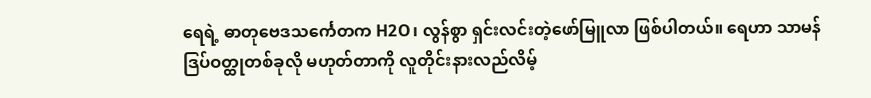ရေရဲ့ ဓာတုဗေဒသင်္ကေတက H2O၊ လွန်စွာ ရှင်းလင်းတဲ့ဖော်မြူလာ ဖြစ်ပါတယ်။ ရေဟာ သာမန်ဒြပ်ဝတ္ထုတစ်ခုလို မဟုတ်တာကို လူတိုင်းနားလည်လိမ့်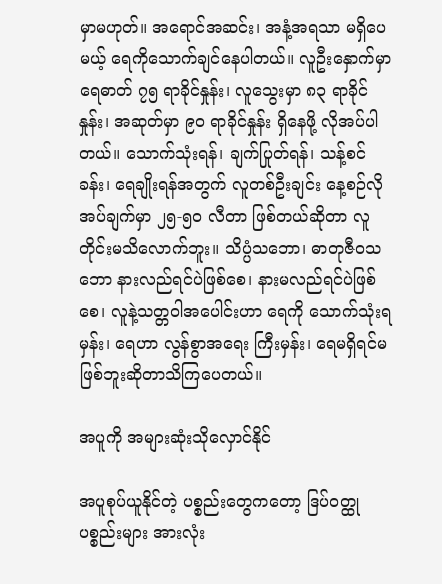မှာမဟုတ်။ အရောင်အဆင်း၊ အနံ့အရသာ မရှိပေမယ့် ရေကိုသောက်ချင်နေပါတယ်။ လူဦးနှောက်မှာ ရေဓာတ် ၇၅ ရာခိုင်နှုန်း၊ လူသွေးမှာ ၈၃ ရာခိုင်နှုန်း၊ အဆုတ်မှာ ၉၀ ရာခိုင်နှုန်း ရှိနေဖို့ လိုအပ်ပါတယ်။ သောက်သုံးရန်၊ ချက်ပြုတ်ရန်၊ သန့်စင် ခန်း၊ ရေချိုးရန်အတွက် လူတစ်ဦးချင်း နေ့စဉ်လိုအပ်ချက်မှာ ၂၅-၅၀ လီတာ ဖြစ်တယ်ဆိုတာ လူတိုင်းမသိလောက်ဘူး။ သိပ္ပံသဘော၊ ဓာတုဇီဝသဘော နားလည်ရင်ပဲဖြစ်စေ၊ နားမလည်ရင်ပဲဖြစ်စေ၊ လူနဲ့သတ္တဝါအပေါင်းဟာ ရေကို သောက်သုံးရမှန်း၊ ရေဟာ လွန်စွာအရေး ကြီးမှန်း၊ ရေမရှိရင်မဖြစ်ဘူးဆိုတာသိကြပေတယ်။

အပူကို အများဆုံးသိုလှောင်နိုင်

အပူစုပ်ယူနိုင်တဲ့ ပစ္စည်းတွေကတော့ ဒြပ်ဝတ္ထုပစ္စည်းများ အားလုံး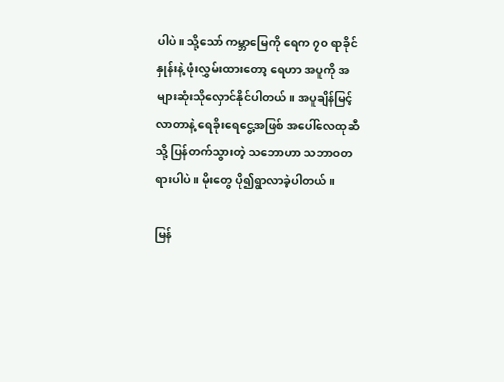ပါပဲ။ သို့သော် ကမ္ဘာမြေကို ရေက ၇၀ ရာခိုင်နှုန်းနဲ့ ဖုံးလွှမ်းထားတော့ ရေဟာ အပူကို အများဆုံးသိုလှောင်နိုင်ပါတယ်။ အပူချိန်မြင့်လာတာနဲ့ ရေခိုးရေငွေ့အဖြစ် အပေါ်လေထုဆီသို့ ပြန်တက်သွားတဲ့ သဘောဟာ သဘာဝတရားပါပဲ။ မိုးတွေ ပို၍ရွာလာခဲ့ပါတယ်။

မြန်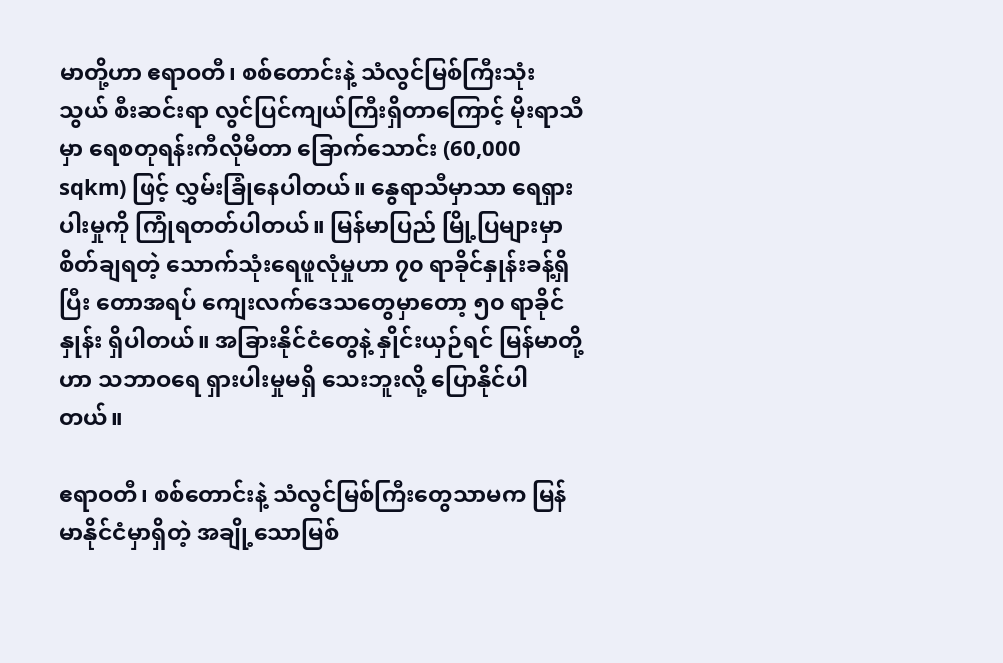မာတို့ဟာ ဧရာဝတီ၊ စစ်တောင်းနဲ့ သံလွင်မြစ်ကြီးသုံးသွယ် စီးဆင်းရာ လွင်ပြင်ကျယ်ကြီးရှိတာကြောင့် မိုးရာသီမှာ ရေစတုရန်းကီလိုမီတာ ခြောက်သောင်း (60,000 sqkm) ဖြင့် လွှမ်းခြုံနေပါတယ်။ နွေရာသီမှာသာ ရေရှားပါးမှုကို ကြုံရတတ်ပါတယ်။ မြန်မာပြည် မြို့ပြများမှာ စိတ်ချရတဲ့ သောက်သုံးရေဖူလုံမှုဟာ ၇၀ ရာခိုင်နှုန်းခန့်ရှိပြီး တောအရပ် ကျေးလက်ဒေသတွေမှာတော့ ၅၀ ရာခိုင်နှုန်း ရှိပါတယ်။ အခြားနိုင်ငံတွေနဲ့ နှိုင်းယှဉ်ရင် မြန်မာတို့ဟာ သဘာဝရေ ရှားပါးမှုမရှိ သေးဘူးလို့ ပြောနိုင်ပါတယ်။

ဧရာဝတီ၊ စစ်တောင်းနဲ့ သံလွင်မြစ်ကြီးတွေသာမက မြန်မာနိုင်ငံမှာရှိတဲ့ အချို့သောမြစ်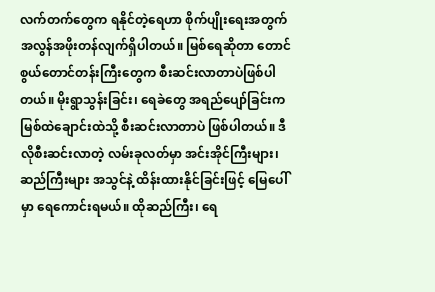လက်တက်တွေက ရနိုင်တဲ့ရေဟာ စိုက်ပျိုးရေးအတွက် အလွန်အဖိုးတန်လျက်ရှိပါတယ်။ မြစ်ရေဆိုတာ တောင်စွယ်တောင်တန်းကြီးတွေက စီးဆင်းလာတာပဲဖြစ်ပါတယ်။ မိုးရွာသွန်းခြင်း၊ ရေခဲတွေ အရည်ပျော်ခြင်းက မြစ်ထဲချောင်းထဲသို့ စီးဆင်းလာတာပဲ ဖြစ်ပါတယ်။ ဒီလိုစီးဆင်းလာတဲ့ လမ်းခုလတ်မှာ အင်းအိုင်ကြီးများ၊ ဆည်ကြီးများ အသွင်နဲ့ ထိန်းထားနိုင်ခြင်းဖြင့် မြေပေါ်မှာ ရေကောင်းရမယ်။ ထိုဆည်ကြီး၊ ရေ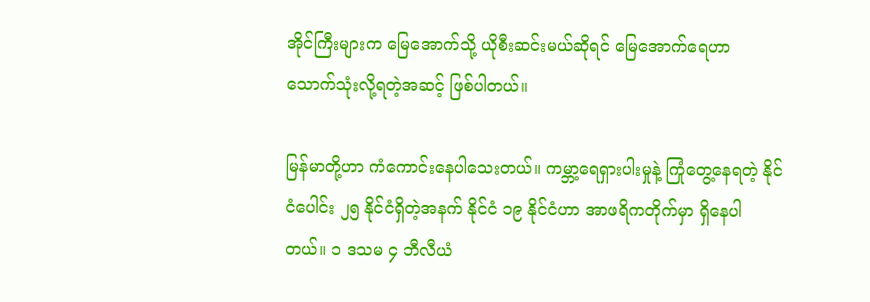အိုင်ကြီးများက မြေအောက်သို့ ယိုစီးဆင်းမယ်ဆိုရင် မြေအောက်ရေဟာ သောက်သုံးလို့ရတဲ့အဆင့် ဖြစ်ပါတယ်။

မြန်မာတို့ဟာ ကံကောင်းနေပါသေးတယ်။ ကမ္ဘာ့ရေရှားပါးမှုနဲ့ ကြုံတွေ့နေရတဲ့ နိုင်ငံပေါင်း ၂၅ နိုင်ငံရှိတဲ့အနက် နိုင်ငံ ၁၉ နိုင်ငံဟာ အာဖရိကတိုက်မှာ ရှိနေပါတယ်။ ၁ ဒသမ ၄ ဘီလီယံ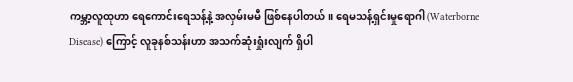ကမ္ဘာ့လူထုဟာ ရေကောင်းရေသန့်နဲ့ အလှမ်းမမီ ဖြစ်နေပါတယ်။ ရေမသန့်ရှင်းမှုရောဂါ (Waterborne Disease) ကြောင့် လူခုနစ်သန်းဟာ အသက်ဆုံးရှုံးလျက် ရှိပါ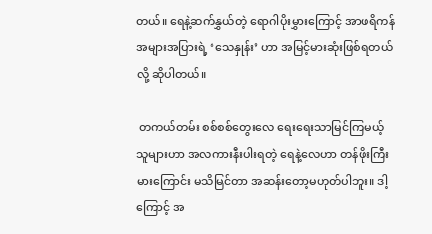တယ်။ ရေနဲ့ဆက်နွှယ်တဲ့ ရောဂါပိုးမွှားကြောင့် အာဖရိကန်အများအပြားရဲ့ ‘သေနှုန်း’ ဟာ အမြင့်မားဆုံးဖြစ်ရတယ်လို့ ဆိုပါတယ်။

 တကယ်တမ်း စစ်စစ်တွေးလေ ရေးရေးသာမြင်ကြမယ့် သူများဟာ အလကားနီးပါးရတဲ့ ရေနဲ့လေဟာ တန်ဖိုးကြီးမားကြောင်း မသိမြင်တာ အဆန်းတော့မဟုတ်ပါဘူး။ ဒါ့ကြောင့် အ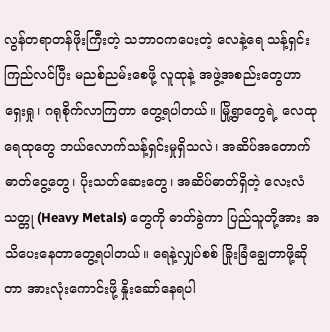လွန်တရာတန်ဖိုးကြီးတဲ့ သဘာဝကပေးတဲ့ လေနဲ့ရေ သန့်ရှင်းကြည်လင်ပြီး မညစ်ညမ်းစေဖို့ လူထုနဲ့ အဖွဲ့အစည်းတွေဟာ ရှေးရှု၊ ဂရုစိုက်လာကြတာ တွေ့ရပါတယ်။ မြို့ရွာတွေရဲ့ လေထုရေထုတွေ ဘယ်လောက်သန့်ရှင်းမှုရှိသလဲ၊ အဆိပ်အတောက်ဓာတ်ငွေ့တွေ၊ ပိုးသတ်ဆေးတွေ၊ အဆိပ်ဓာတ်ရှိတဲ့ လေးလံသတ္တု (Heavy Metals) တွေကို ဓာတ်ခွဲကာ ပြည်သူတို့အား အသိပေးနေတာတွေ့ရပါတယ်။ ရေနဲ့လျှပ်စစ် ခြိုးခြံချွေတာဖို့ဆိုတာ အားလုံးကောင်းဖို့ နှိုးဆော်နေရပါ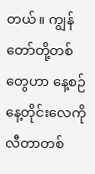တယ်။ ကျွန်တော်တို့တစ်တွေဟာ နေ့စဉ်နေ့တိုင်းလေကိုလီတာတစ်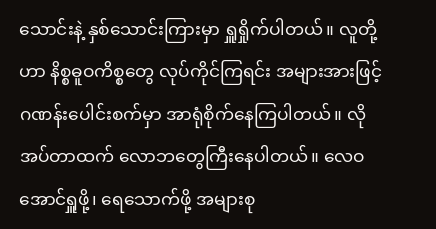သောင်းနဲ့ နှစ်သောင်းကြားမှာ ရှူရှိုက်ပါတယ်။ လူတို့ဟာ နိစ္စဓူဝကိစ္စတွေ လုပ်ကိုင်ကြရင်း အများအားဖြင့် ဂဏန်းပေါင်းစက်မှာ အာရုံစိုက်နေကြပါတယ်။ လိုအပ်တာထက် လောဘတွေကြီးနေပါတယ်။ လေဝအောင်ရှူဖို့၊ ရေသောက်ဖို့ အများစု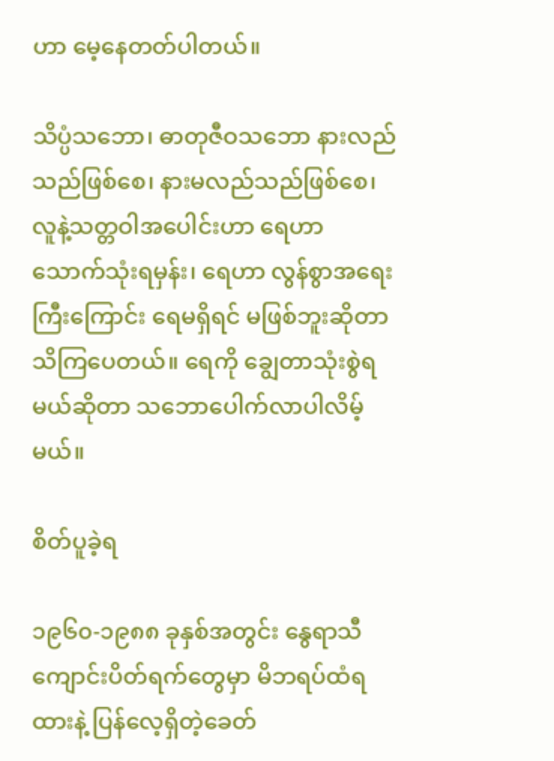ဟာ မေ့နေတတ်ပါတယ်။

သိပ္ပံသဘော၊ ဓာတုဇီဝသဘော နားလည်သည်ဖြစ်စေ၊ နားမလည်သည်ဖြစ်စေ၊ လူနဲ့သတ္တဝါအပေါင်းဟာ ရေဟာ သောက်သုံးရမှန်း၊ ရေဟာ လွန်စွာအရေး ကြီးကြောင်း ရေမရှိရင် မဖြစ်ဘူးဆိုတာ သိကြပေတယ်။ ရေကို ချွေတာသုံးစွဲရ မယ်ဆိုတာ သဘောပေါက်လာပါလိမ့်မယ်။

စိတ်ပူခဲ့ရ

၁၉၆၀-၁၉၈၈ ခုနှစ်အတွင်း နွေရာသီကျောင်းပိတ်ရက်တွေမှာ မိဘရပ်ထံရထားနဲ့ ပြန်လေ့ရှိတဲ့ခေတ်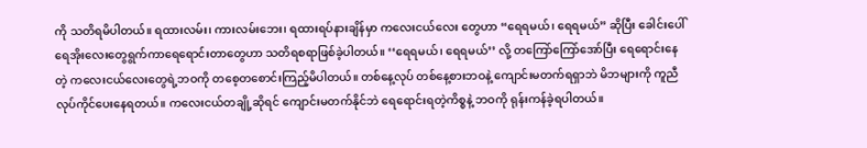ကို သတိရမိပါတယ်။ ရထားလမ်း၊ ကားလမ်းဘေး၊ ရထားရပ်နားချိန်မှာ ကလေးငယ်လေး တွေဟာ “ရေရမယ်၊ ရေရမယ်” ဆိုပြီး ခေါင်းပေါ် ရေအိုးလေးတွေရွက်ကာရေရောင်းတာတွေဟာ သတိရစရာဖြစ်ခဲ့ပါတယ်။ ‘‘ရေရမယ်၊ ရေရမယ်’’ လို့ တကြော်ကြော်အော်ပြီး ရေ‌ရောင်းနေတဲ့ ကလေးငယ်လေးတွေရဲ့ဘဝကို တစေ့တစောင်းကြည့်မိပါတယ်။ တစ်နေ့လုပ် တစ်နေ့စားဘဝနဲ့ ကျောင်းမတက်ရရှာဘဲ မိဘများကို ကူညီလုပ်ကိုင်ပေးနေရတယ်။ ကလေးငယ်တချို့ဆိုရင် ကျောင်းမတက်နိုင်ဘဲ ရေရောင်းရတဲ့ကိစ္စနဲ့ ဘဝကို ရုန်းကန်ခဲ့ရပါတယ်။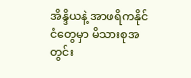အိန္ဒိယနဲ့ အာဖရိကနိုင်ငံတွေမှာ မိသားစုအတွင်း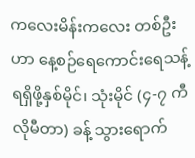ကလေးမိန်းကလေး တစ်ဦးဟာ နေ့စဉ်ရေကောင်းရေသန့် ရရှိဖို့နှစ်မိုင်၊ သုံးမိုင် (၄-၇ ကီလိုမီတာ) ခန့် သွားရောက်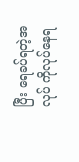ပြီး ရေခပ်ရတဲ့အလုပ် ကိုလုပ်နေရ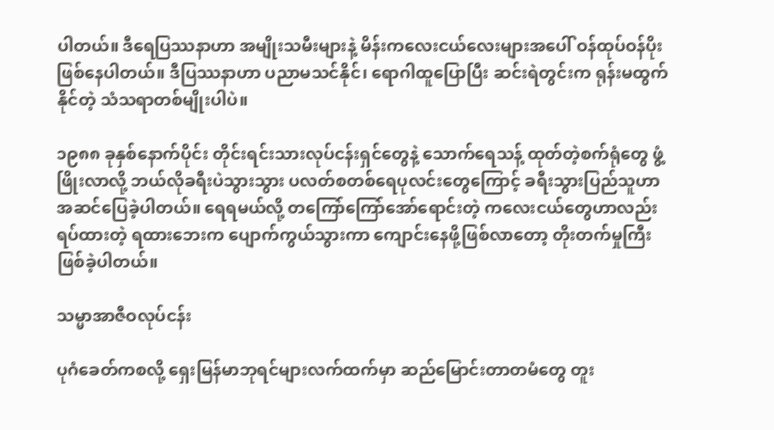ပါတယ်။ ဒီရေပြဿနာဟာ အမျိုးသမီးများနဲ့ မိန်းကလေးငယ်လေးများအပေါ် ဝန်ထုပ်ဝန်ပိုးဖြစ်နေပါတယ်။ ဒီပြဿနာဟာ ပညာမသင်နိုင်၊ ရောဂါထူပြောပြီး ဆင်းရဲတွင်းက ရုန်းမထွက်နိုင်တဲ့ သံသရာတစ်မျိုးပါပဲ။

၁၉၈၈ ခုနှစ်နောက်ပိုင်း တိုင်းရင်းသားလုပ်ငန်းရှင်တွေနဲ့ သောက်ရေသန့် ထုတ်တဲ့စက်ရုံတွေ ဖွံ့ဖြိုးလာလို့ ဘယ်လိုခရီးပဲသွားသွား ပလတ်စတစ်ရေပုလင်းတွေကြောင့် ခရီးသွားပြည်သူဟာ အဆင်ပြေခဲ့ပါတယ်။ ရေရမယ်လို့ တကြော်ကြော်အော်ရောင်းတဲ့ ကလေးငယ်တွေဟာလည်း ရပ်ထားတဲ့ ရထားဘေးက ပျောက်ကွယ်သွားကာ ကျောင်းနေဖို့ဖြစ်လာတော့ တိုးတက်မှုကြီးဖြစ်ခဲ့ပါတယ်။

သမ္မာအာဇီဝလုပ်ငန်း

ပုဂံခေတ်ကစလို့ ရှေးမြန်မာဘုရင်များလက်ထက်မှာ ဆည်မြောင်းတာတမံတွေ တူး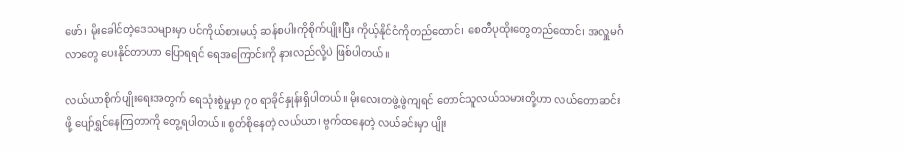ဖော်၊ မိုးခေါင်တဲ့ဒေသများမှာ ပင်ကိုယ်စားမယ့် ဆန်စပါးကိုစိုက်ပျိုးပြီး ကိုယ့်နိုင်ငံကိုတည်ထောင်၊ စေတီပုထိုးတွေတည်ထောင်၊ အလှူမင်္ဂလာတွေ ပေးနိုင်တာဟာ ပြောရရင် ရေအကြောင်းကို နားလည်လို့ပဲ ဖြစ်ပါတယ်။

လယ်ယာစိုက်ပျိုးရေးအတွက် ရေသုံးစွဲမှုမှာ ၇၀ ရာခိုင်နှုန်းရှိပါတယ်။ မိုးလေးတဖွဲ့ဖွဲကျရင် တောင်သူလယ်သမားတို့ဟာ လယ်တောဆင်းဖို့ ပျော်ရွှင်နေကြတာကို တွေ့ရပါတယ်။ စွတ်စိုနေတဲ့ လယ်ယာ၊ ဗွက်ထနေတဲ့ လယ်ခင်းမှာ ပျိုး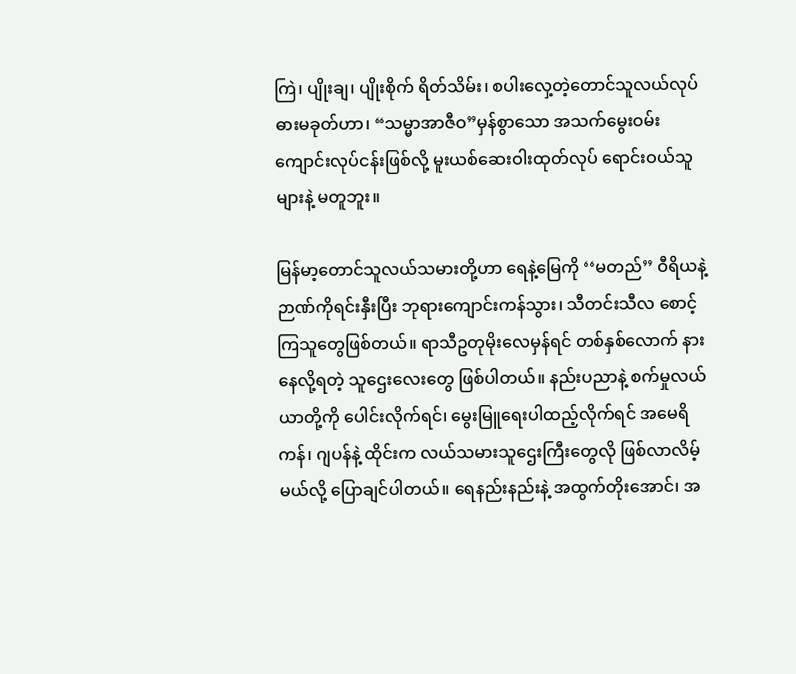ကြဲ၊ ပျိုးချ၊ ပျိုးစိုက် ရိတ်သိမ်း၊ စပါးလှေ့တဲ့တောင်သူလယ်လုပ် ဓားမခုတ်ဟာ၊ “သမ္မာအာဇီဝ”မှန်စွာသော အသက်မွေးဝမ်းကျောင်းလုပ်ငန်းဖြစ်လို့ မူးယစ်ဆေးဝါးထုတ်လုပ် ရောင်းဝယ်သူများနဲ့ မတူဘူး။

မြန်မာ့တောင်သူလယ်သမားတို့ဟာ ရေနဲ့မြေကို ‘‘မတည်’’ ဝီရိယနဲ့ ဉာဏ်ကိုရင်းနှီးပြီး ဘုရားကျောင်းကန်သွား၊ သီတင်းသီလ စောင့်ကြသူတွေဖြစ်တယ်။ ရာသီဥတုမိုးလေမှန်ရင် တစ်နှစ်လောက် နားနေလို့ရတဲ့ သူဌေးလေးတွေ ဖြစ်ပါတယ်။ နည်းပညာနဲ့ စက်မှုလယ်ယာတို့ကို ပေါင်းလိုက်ရင်၊ မွေးမြူရေးပါထည့်လိုက်ရင် အမေရိကန်၊ ဂျပန်နဲ့ ထိုင်းက လယ်သမားသူဌေးကြီးတွေလို ဖြစ်လာလိမ့်မယ်လို့ ပြောချင်ပါတယ်။ ရေနည်းနည်းနဲ့ အထွက်တိုးအောင်၊ အ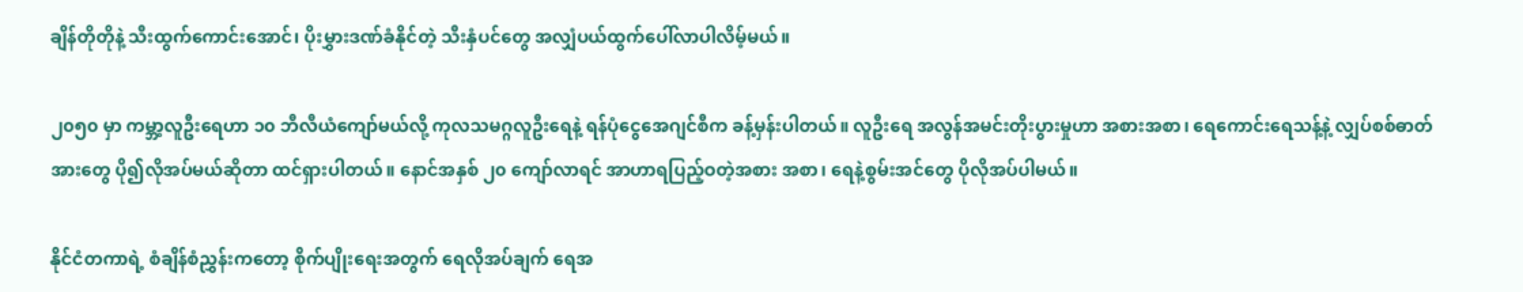ချိန်တိုတိုနဲ့ သီးထွက်ကောင်းအောင်၊ ပိုးမွှားဒဏ်ခံနိုင်တဲ့ သီးနှံပင်တွေ အလျှံပယ်ထွက်ပေါ်လာပါလိမ့်မယ်။

၂၀၅၀ မှာ ကမ္ဘာ့လူဦးရေဟာ ၁၀ ဘီလီယံကျော်မယ်လို့ ကုလသမဂ္ဂလူဦးရေနဲ့ ရန်ပုံငွေအေဂျင်စီက ခန့်မှန်းပါတယ်။ လူဦးရေ အလွန်အမင်းတိုးပွားမှုဟာ အစားအစာ၊ ရေကောင်းရေသန့်နဲ့ လျှပ်စစ်ဓာတ်အားတွေ ပို၍လိုအပ်မယ်ဆိုတာ ထင်ရှားပါတယ်။ နောင်အနှစ် ၂၀ ကျော်လာရင် အာဟာရပြည့်ဝတဲ့အစား အစာ၊ ရေနဲ့စွမ်းအင်တွေ ပိုလိုအပ်ပါမယ်။

နိုင်ငံတကာရဲ့ စံချိန်စံညွှန်းကတော့ စိုက်ပျိုးရေးအတွက် ရေလိုအပ်ချက် ရေအ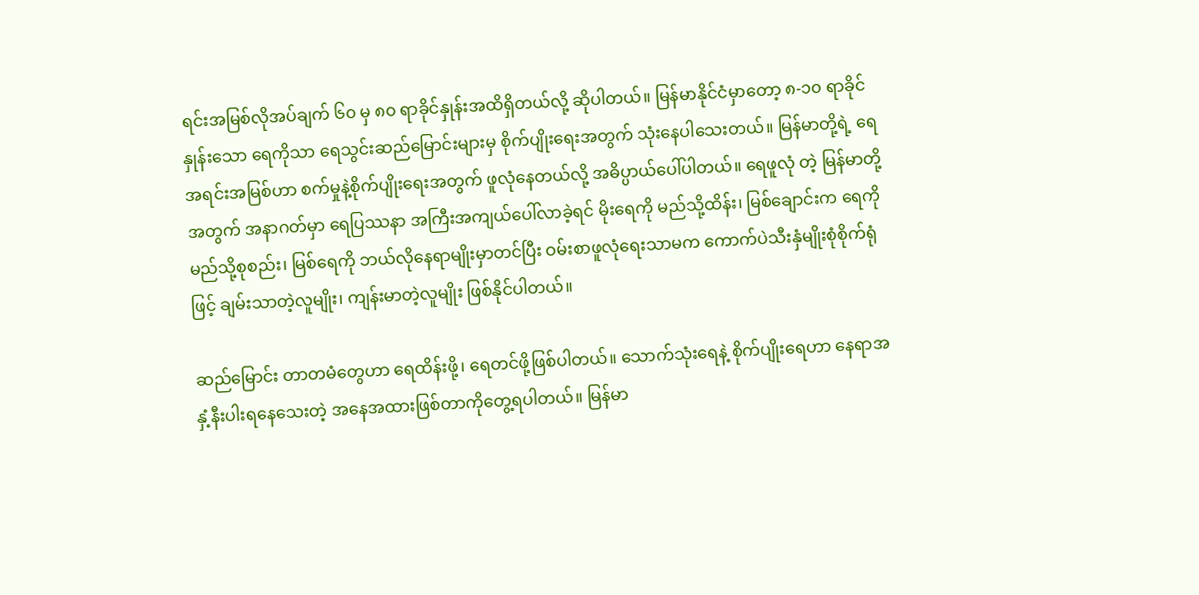ရင်းအမြစ်လိုအပ်ချက် ၆၀ မှ ၈၀ ရာခိုင်နှုန်းအထိရှိတယ်လို့ ဆိုပါတယ်။ မြန်မာနိုင်ငံမှာတော့ ၈-၁၀ ရာခိုင်နှုန်းသော ရေကိုသာ ရေသွင်းဆည်မြောင်းများမှ စိုက်ပျိုးရေးအတွက် သုံးနေပါသေးတယ်။ မြန်မာတို့ရဲ့ ရေအရင်းအမြစ်ဟာ စက်မှုနဲ့စိုက်ပျိုးရေးအတွက် ဖူလုံနေတယ်လို့ အဓိပ္ပာယ်ပေါ်ပါတယ်။ ရေဖူလုံ တဲ့ မြန်မာတို့အတွက် အနာဂတ်မှာ ရေပြဿနာ အကြီးအကျယ်ပေါ်လာခဲ့ရင် မိုးရေကို မည်သို့ထိန်း၊ မြစ်ချောင်းက ရေကို မည်သို့စုစည်း၊ မြစ်ရေကို ဘယ်လိုနေရာမျိုးမှာတင်ပြီး ဝမ်းစာဖူလုံရေးသာမက ကောက်ပဲသီးနှံမျိုးစုံစိုက်ရုံဖြင့် ချမ်းသာတဲ့လူမျိုး၊ ကျန်းမာတဲ့လူမျိုး ဖြစ်နိုင်ပါတယ်။

ဆည်မြောင်း တာတမံတွေဟာ ရေထိန်းဖို့၊ ရေတင်ဖို့ဖြစ်ပါတယ်။ သောက်သုံးရေနဲ့ စိုက်ပျိုးရေဟာ နေရာအနှံ့နီးပါးရနေသေးတဲ့ အနေအထားဖြစ်တာကိုတွေ့ရပါတယ်။ မြန်မာ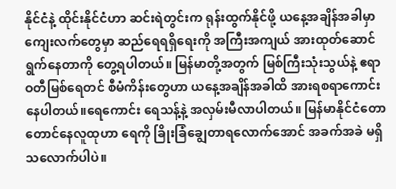နိုင်ငံနဲ့ ထိုင်းနိုင်ငံဟာ ဆင်းရဲတွင်းက ရုန်းထွက်နိုင်ဖို့ ယနေ့အချိန်အခါမှာ ကျေးလက်တွေမှာ ဆည်ရေရရှိရေးကို အကြီးအကျယ် အားထုတ်ဆောင်ရွက်နေတာကို တွေ့ရပါတယ်။ မြန်မာတို့အတွက် မြစ်ကြီးသုံးသွယ်နဲ့ ဧရာဝတီမြစ်ရေတင် စီမံကိန်းတွေဟာ ယနေ့အချိန်အခါထိ အားရစရာကောင်းနေပါတယ်။ရေကောင်း ရေသန့်နဲ့ အလှမ်းမီလာပါတယ်။ မြန်မာနိုင်ငံတောတောင်နေလူထုဟာ ရေကို ခြိုးခြံချွေတာရလောက်အောင် အခက်အခဲ မရှိသလောက်ပါပဲ။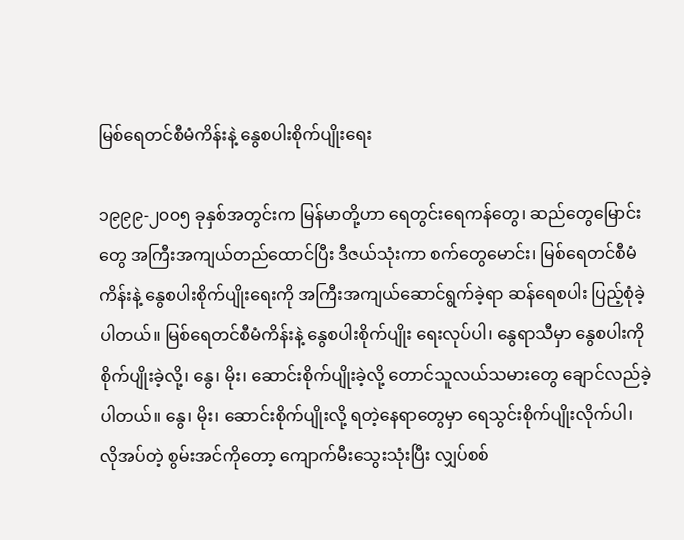မြစ်ရေတင်စီမံကိန်းနဲ့ နွေစပါးစိုက်ပျိုးရေး

၁၉၉၉-၂၀၀၅ ခုနှစ်အတွင်းက မြန်မာတို့ဟာ ရေတွင်းရေကန်တွေ၊ ဆည်တွေမြောင်းတွေ အကြီးအကျယ်တည်ထောင်ပြီး ဒီဇယ်သုံးကာ စက်တွေမောင်း၊ မြစ်ရေတင်စီမံကိန်းနဲ့ နွေစပါးစိုက်ပျိုးရေးကို အကြီးအကျယ်ဆောင်ရွက်ခဲ့ရာ ဆန်ရေစပါး ပြည့်စုံခဲ့ပါတယ်။ မြစ်ရေတင်စီမံကိန်းနဲ့ နွေစပါးစိုက်ပျိုး ရေးလုပ်ပါ၊ နွေရာသီမှာ နွေစပါးကို စိုက်ပျိုးခဲ့လို့၊ နွေ၊ မိုး၊ ဆောင်းစိုက်ပျိုးခဲ့လို့ တောင်သူလယ်သမားတွေ ချောင်လည်ခဲ့ပါတယ်။ နွေ၊ မိုး၊ ဆောင်းစိုက်ပျိုးလို့ ရတဲ့နေရာတွေမှာ ရေသွင်းစိုက်ပျိုးလိုက်ပါ၊ လိုအပ်တဲ့ စွမ်းအင်ကိုတော့ ကျောက်မီးသွေးသုံးပြီး လျှပ်စစ်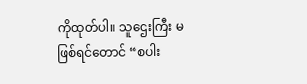ကိုထုတ်ပါ။ သူဌေးကြီး မဖြစ်ရင်တောင် “စပါး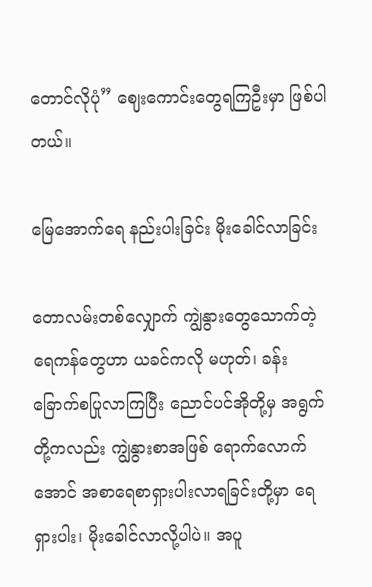တောင်လိုပုံ” ဈေးကောင်းတွေရကြဦးမှာ ဖြစ်ပါတယ်။

မြေအောက်ရေ နည်းပါးခြင်း မိုးခေါင်လာခြင်း

တောလမ်းတစ်လျှောက် ကျွဲနွားတွေသောက်တဲ့ ရေကန်တွေဟာ ယခင်ကလို မဟုတ်၊ ခန်းခြောက်စပြုလာကြပြီး ညောင်ပင်အိုတို့မှ အရွက်တို့ကလည်း ကျွဲနွားစာအဖြစ် ရောက်လောက်အောင် အစာရေစာရှားပါးလာရခြင်းတို့မှာ ရေရှားပါး၊ မိုးခေါင်လာလို့ပါပဲ။ အပူ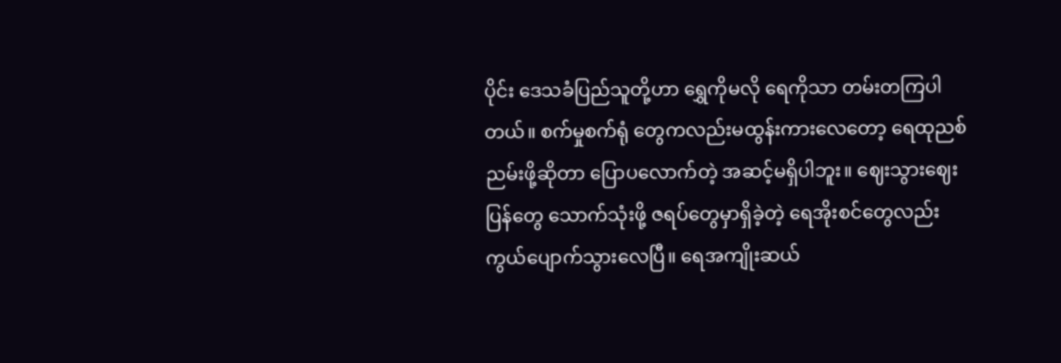ပိုင်း ဒေသခံပြည်သူတို့ဟာ ရွှေကိုမလို ရေကိုသာ တမ်းတကြပါတယ်။ စက်မှုစက်ရုံ တွေကလည်းမထွန်းကားလေတော့ ရေထုညစ်ညမ်းဖို့ဆိုတာ ပြောပလောက်တဲ့ အဆင့်မရှိပါဘူး။ ဈေးသွားဈေးပြန်တွေ သောက်သုံးဖို့ ဇရပ်တွေမှာရှိခဲ့တဲ့ ရေအိုးစင်တွေလည်း ကွယ်ပျောက်သွားလေပြီ။ ရေအကျိုးဆယ်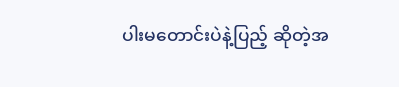ပါးမတောင်းပဲနဲ့ပြည့် ဆိုတဲ့အ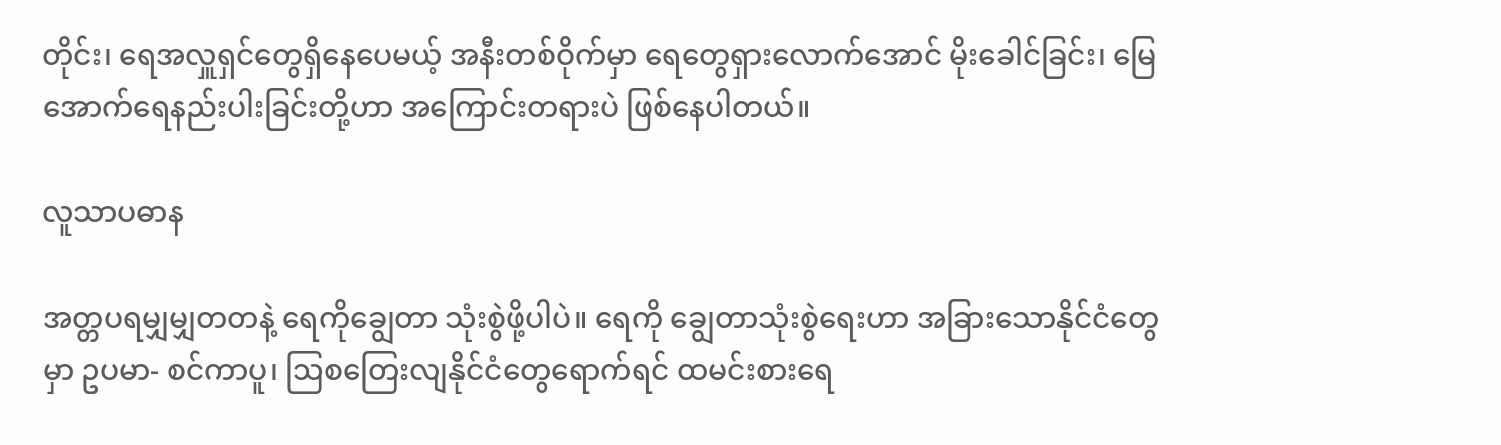တိုင်း၊ ရေအလှူရှင်တွေရှိနေပေမယ့် အနီးတစ်ဝိုက်မှာ ရေတွေရှားလောက်အောင် မိုးခေါင်ခြင်း၊ မြေအောက်ရေနည်းပါးခြင်းတို့ဟာ အကြောင်းတရားပဲ ဖြစ်နေပါတယ်။

လူသာပဓာန

အတ္တပရမျှမျှတတနဲ့ ‌ရေကိုချွေတာ သုံးစွဲဖို့ပါပဲ။ ရေကို ချွေတာသုံးစွဲရေးဟာ အခြားသောနိုင်ငံတွေမှာ ဥပမာ- စင်ကာပူ၊ ဩစတြေးလျနိုင်ငံတွေရောက်ရင် ထမင်းစားရေ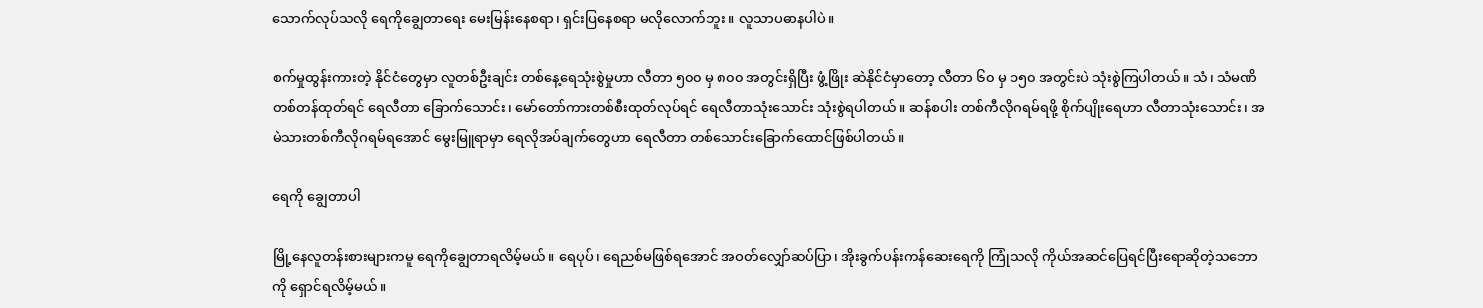သောက်လုပ်သလို ရေကိုချွေတာရေး မေးမြန်းနေစရာ၊ ရှင်းပြနေစရာ မလိုလောက်ဘူး။ လူသာပဓာနပါပဲ။

စက်မှုထွန်းကားတဲ့ နိုင်ငံတွေမှာ လူတစ်ဦးချင်း တစ်နေ့ရေသုံးစွဲမှုဟာ လီတာ ၅၀၀ မှ ၈၀၀ အတွင်းရှိပြီး ဖွံ့ဖြိုး ဆဲနိုင်ငံမှာတော့ လီတာ ၆၀ မှ ၁၅၀ အတွင်းပဲ သုံးစွဲကြပါတယ်။ သံ၊ သံမဏိ တစ်တန်ထုတ်ရင် ရေလီတာ ခြောက်သောင်း၊ မော်တော်ကားတစ်စီးထုတ်လုပ်ရင် ရေလီတာသုံးသောင်း သုံးစွဲရပါတယ်။ ဆန်စပါး တစ်ကီလိုဂရမ်ရဖို့ စိုက်ပျိုးရေဟာ လီတာသုံးသောင်း၊ အမဲသားတစ်ကီလိုဂရမ်ရအောင် မွေးမြူရာမှာ ရေလိုအပ်ချက်တွေဟာ ရေလီတာ တစ်သောင်းခြောက်ထောင်ဖြစ်ပါတယ်။

ရေကို ချွေတာပါ

မြို့နေလူတန်းစားများကမူ ရေကိုချွေတာရလိမ့်မယ်။ ရေပုပ်၊ ရေညစ်မဖြစ်ရအောင် အဝတ်လျှော်ဆပ်ပြာ၊ အိုးခွက်ပန်းကန်ဆေးရေကို ကြုံသလို ကိုယ်အဆင်ပြေရင်ပြီးရောဆိုတဲ့သဘောကို ရှောင်ရလိမ့်မယ်။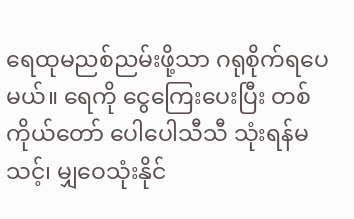ရေထုမညစ်ညမ်းဖို့သာ ဂရုစိုက်ရပေမယ်။ ရေကို ငွေကြေးပေးပြီး တစ်ကိုယ်တော် ပေါပေါသီသီ သုံးရန်မသင့်၊ မျှဝေသုံးနိုင်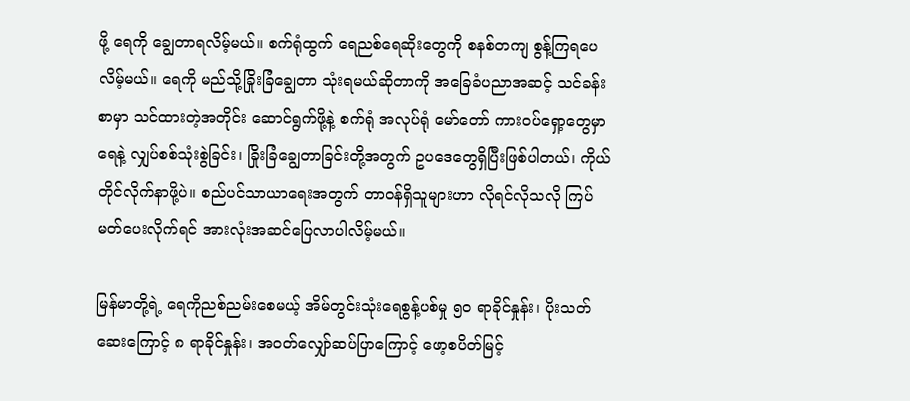ဖို့ ရေကို ချွေတာရလိမ့်မယ်။ စက်ရုံထွက် ရေညစ်ရေဆိုးတွေကို စနစ်တကျ စွန့်ကြရပေလိမ့်မယ်။ ရေကို မည်သို့ခြိုးခြံချွေတာ သုံးရမယ်ဆိုတာကို အခြေခံပညာအဆင့် သင်ခန်းစာမှာ သင်ထားတဲ့အတိုင်း ဆောင်ရွက်ဖို့နဲ့ စက်ရုံ အလုပ်ရုံ မော်တော် ကားဝပ်ရှော့တွေမှာ ရေနဲ့ လျှပ်စစ်သုံးစွဲခြင်း၊ ခြိုးခြံချွေတာခြင်းတို့အတွက် ဥပဒေတွေရှိပြီးဖြစ်ပါတယ်၊ ကိုယ်တိုင်လိုက်နာဖို့ပဲ။ စည်ပင်သာယာရေးအတွက် တာဝန်ရှိသူများဟာ လိုရင်လိုသလို ကြပ်မတ်ပေးလိုက်ရင် အားလုံးအဆင်ပြေလာပါလိမ့်မယ်။

မြန်မာတို့ရဲ့ ရေကိုညစ်ညမ်းစေမယ့် အိမ်တွင်းသုံးရေစွန့်ပစ်မှု ၅၀ ရာခိုင်နှုန်း၊ ပိုးသတ်ဆေးကြောင့် ၈ ရာခိုင်နှုန်း၊ အဝတ်လျှော်ဆပ်ပြာကြောင့် ဖော့စပိတ်မြင့်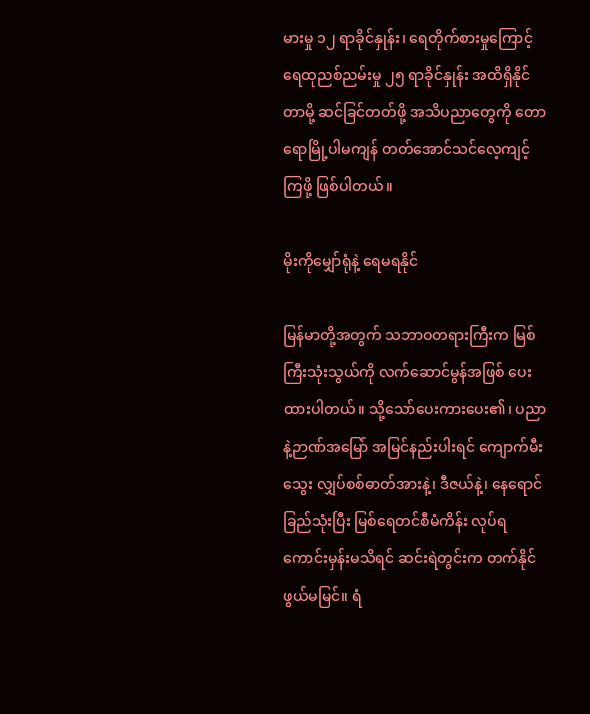မားမှု ၁၂ ရာခိုင်နှုန်း၊ ရေတိုက်စားမှုကြောင့် ရေထုညစ်ညမ်းမှု ၂၅ ရာခိုင်နှုန်း အထိရှိနိုင်တာမို့ ဆင်ခြင်တတ်ဖို့ အသိပညာတွေကို တောရောမြို့ပါမကျန် တတ်အောင်သင်လေ့ကျင့်ကြဖို့ ဖြစ်ပါတယ်။

မိုးကိုမျှော်ရုံနဲ့ ရေမရနိုင်

မြန်မာတို့အတွက် သဘာဝတရားကြီးက မြစ်ကြီးသုံးသွယ်ကို လက်ဆောင်မွန်အဖြစ် ပေးထားပါတယ်။ သို့သော်ပေးကားပေး၏၊ ပညာနဲ့ဉာဏ်အမြော် အမြင်နည်းပါးရင် ကျောက်မီးသွေး လျှပ်စစ်ဓာတ်အားနဲ့၊ ဒီဇယ်နဲ့၊ နေရောင် ခြည်သုံးပြီး မြစ်ရေတင်စီမံကိန်း လုပ်ရကောင်းမှန်းမသိရင် ဆင်းရဲတွင်းက တက်နိုင်ဖွယ်မမြင်။ ရံ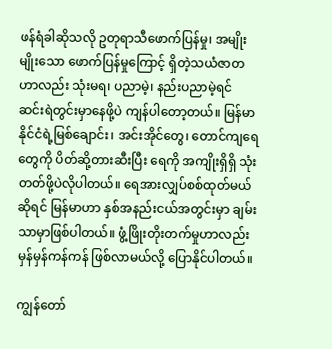ဖန်ရံခါဆိုသလို ဥတုရာသီဖောက်ပြန်မှု၊ အမျိုးမျိုးသော ဖောက်ပြန်မှုကြောင့် ရှိတဲ့သယံဇာတဟာလည်း သုံးမရ၊ ပညာမဲ့၊ နည်းပညာမဲ့ရင် ဆင်းရဲတွင်းမှာနေဖို့ပဲ ကျန်ပါတော့တယ်။ မြန်မာနိုင်ငံရဲ့မြစ်ချောင်း၊ အင်းအိုင်တွေ၊ တောင်ကျရေတွေကို ပိတ်ဆို့တားဆီးပြီး ရေကို အကျိုးရှိရှိ သုံးတတ်ဖို့ပဲလိုပါတယ်။ ရေအားလျှပ်စစ်ထုတ်မယ်ဆိုရင် မြန်မာဟာ နှစ်အနည်းငယ်အတွင်းမှာ ချမ်းသာမှာဖြစ်ပါတယ်။ ဖွံ့ဖြိုးတိုးတက်မှုဟာလည်း မှန်မှန်ကန်ကန် ဖြစ်လာမယ်လို့ ပြောနိုင်ပါတယ်။

ကျွန်တော်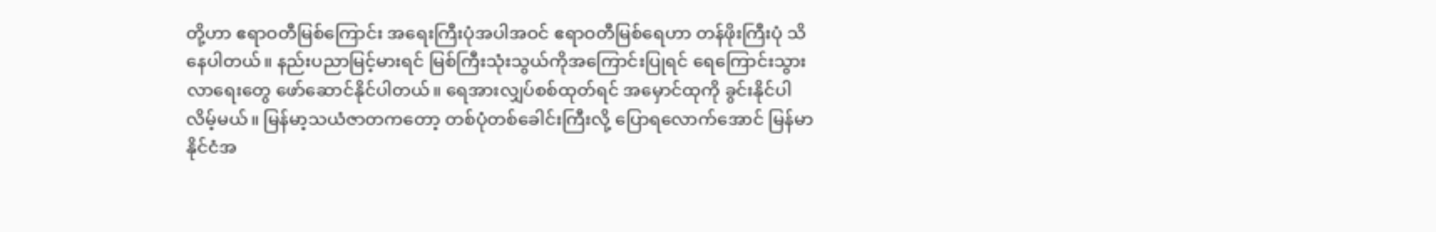တို့ဟာ ဧရာဝတီမြစ်ကြောင်း အရေးကြီးပုံအပါအဝင် ဧရာဝတီမြစ်ရေဟာ တန်ဖိုးကြီးပုံ သိနေပါတယ်။ နည်းပညာမြင့်မားရင် မြစ်ကြီးသုံးသွယ်ကိုအကြောင်းပြုရင် ရေကြောင်းသွားလာရေးတွေ ဖော်ဆောင်နိုင်ပါတယ်။ ရေအားလျှပ်စစ်ထုတ်ရင် အမှောင်ထုကို ခွင်းနိုင်ပါလိမ့်မယ်။ မြန်မာ့သယံဇာတကတော့ တစ်ပုံတစ်ခေါင်းကြီးလို့ ပြောရလောက်အောင် မြန်မာနိုင်ငံအ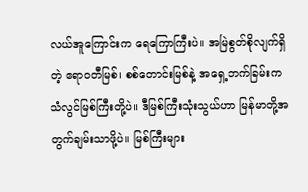လယ်အူကြောင်းက ရေကြောကြီးပဲ။ အမြဲစွတ်စိုလျက်ရှိတဲ့ ဧရာဝတီမြစ်၊ စစ်တောင်းမြစ်နဲ့ အရှေ့ဘက်ခြမ်းက သံလွင်မြစ်ကြီးတို့ပဲ။ ဒီမြစ်ကြီးသုံးသွယ်ဟာ မြန်မာတို့အတွက်ချမ်းသာဖို့ပဲ။ မြစ်ကြီးများ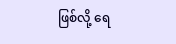ဖြစ်လို့ ရေ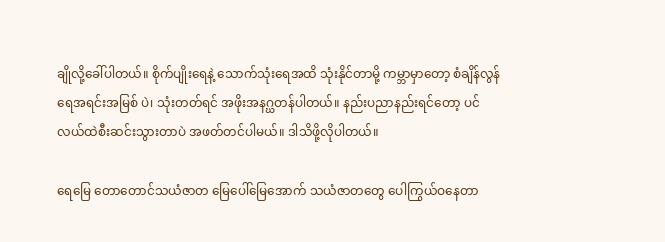ချိုလို့ခေါ်ပါတယ်။ စိုက်ပျိုးရေနဲ့ သောက်သုံးရေအထိ သုံးနိုင်တာမို့ ကမ္ဘာမှာတော့ စံချိန်လွန်ရေအရင်းအမြစ် ပဲ၊ သုံးတတ်ရင် အဖိုးအနဂ္ဃတန်ပါတယ်။ နည်းပညာနည်းရင်တော့ ပင်လယ်ထဲစီးဆင်းသွားတာပဲ အဖတ်တင်ပါမယ်။ ဒါသိဖို့လိုပါတယ်။

ရေမြေ တောတောင်သယံဇာတ မြေပေါ်မြေအောက် သယံဇာတတွေ ပေါကြွယ်ဝနေတာ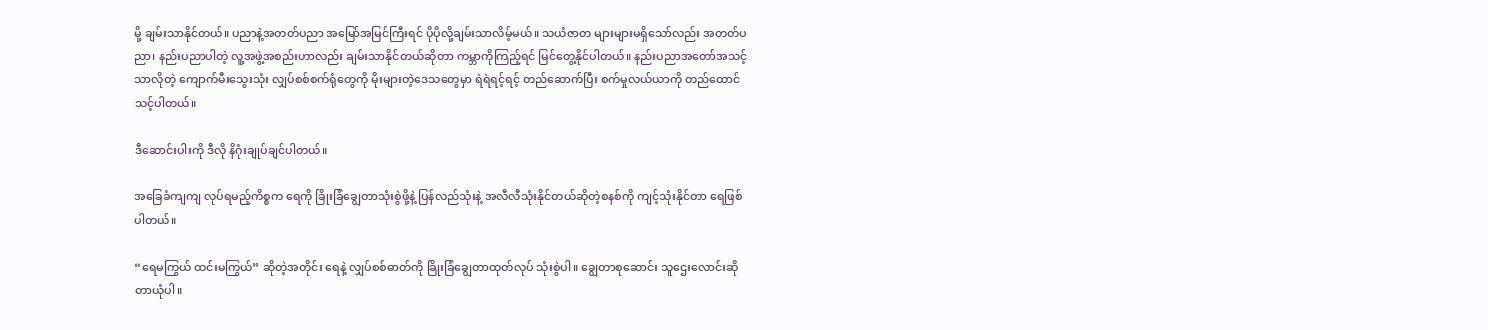မို့ ချမ်းသာနိုင်တယ်။ ပညာနဲ့အတတ်ပညာ အမြော်အမြင်ကြီးရင် ပိုပိုလို့ချမ်းသာလိမ့်မယ်။ သယံဇာတ များများမရှိသော်လည်း အတတ်ပညာ၊ နည်းပညာပါတဲ့ လူ့အဖွဲ့အစည်းဟာလည်း ချမ်းသာနိုင်တယ်ဆိုတာ ကမ္ဘာကိုကြည့်ရင် မြင်တွေ့နိုင်ပါတယ်။ နည်းပညာအတော်အသင့်သာလိုတဲ့ ကျောက်မီးသွေးသုံး လျှပ်စစ်စက်ရုံတွေကို မိုးများတဲ့ဒေသတွေမှာ ရဲရဲရင့်ရင့် တည်ဆောက်ပြီး စက်မှုလယ်ယာကို တည်ထောင်သင့်ပါတယ်။

ဒီဆောင်းပါးကို ဒီလို နိဂုံးချုပ်ချင်ပါတယ်။

အခြေခံကျကျ လုပ်ရမည့်ကိစ္စက ရေကို ခြိုးခြံချွေတာသုံးစွဲဖို့နဲ့ ပြန်လည်သုံးနဲ့ အလီလီသုံးနိုင်တယ်ဆိုတဲ့စနစ်ကို ကျင့်သုံးနိုင်တာ ရေဖြစ်ပါတယ်။

“ရေမကြွယ် ထင်းမကြွယ်” ဆိုတဲ့အတိုင်း ရေနဲ့ လျှပ်စစ်ဓာတ်ကို ခြိုးခြံချွေတာထုတ်လုပ် သုံးစွဲပါ။ ချွေတာစုဆောင်း သူဌေးလောင်းဆိုတာယုံပါ။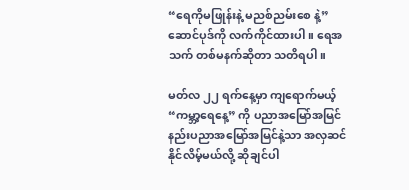“ရေကိုမဖြုန်းနဲ့ မညစ်ညမ်းစေ နဲ့” ဆောင်ပုဒ်ကို လက်ကိုင်ထားပါ။ ရေအသက် တစ်မနက်ဆိုတာ သတိရပါ။

မတ်လ ၂၂ ရက်နေ့မှာ ကျရောက်မယ့် “ကမ္ဘာ့ရေနေ့” ကို ပညာအမြော်အမြင် နည်းပညာအမြော်အမြင်နဲ့သာ အလှဆင်နိုင်လိမ့်မယ်လို့ ဆိုချင်ပါ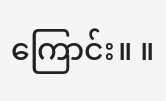ကြောင်း။ ။